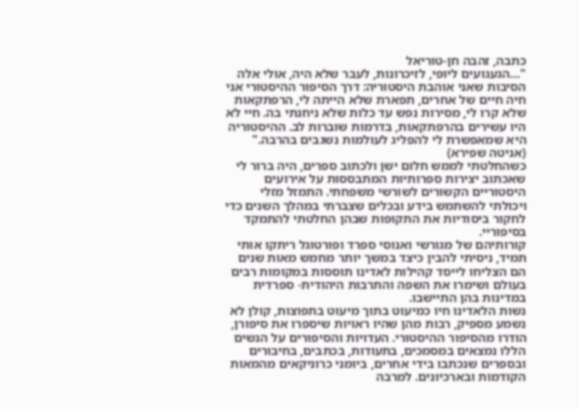כתבה, זהבה חן-טוריאל
"…הגעגועים ליופי, לזיכרונות, לעבר שלא היה, אולי אלה הסיבות שאני אוהבת היסטוריה: דרך הסיפור ההיסטורי אני חיה חיים של אחרים, תפארת שלא הייתה לי, הרפתקאות שלא קרו לי, מסירות נפש עד כלות שלא ניחנתי בה. חיי לא היו עשירים בהרפתקאות, בדרמות שוברות לב. ההיסטוריה היא שמאפשרת לי להפליג לעולמות נשגבים בהרבה." (אניטה שפירא)
כשהחלטתי לממש חלום ישן ולכתוב ספרים, היה ברור לי שאכתוב יצירות ספרותיות המתבססות על אירועים היסטוריים הקשורים לשורשי משפחתי. התמזל מזלי ויכולתי להשתמש בידע ובכלים שצברתי במהלך השנים כדי לחקור ביסודיות את התקופות שבהן החלטתי להתמקד בסיפוריי.
קורותיהם של מגורשי ואנוסי ספרד ופורטוגל ריתקו אותי תמיד, ניסיתי להבין כיצד במשך יותר מחמש מאות שנים הם הצליחו לייסד קהילות לאדינו תוססות במקומות רבים בעולם ושימרו את השפה והתרבות היהודית- ספרדית במדינות בהן התיישבו.
נשות הלאדינו חיו כמיעוט בתוך מיעוט בתפוצות, קולן לא נשמע מספיק, רבות מהן שהיו ראויות שיספרו את סיפורן, הודרו מהסיפור ההיסטורי. העדויות והסיפורים על הנשים הללו נמצאים במסמכים, בתעודות, בכתבים, בחיבורים ובספרים שנכתבו בידי אחרים, ביומני כרוניקאים מהמאות הקודמות ובארכיונים. למרבה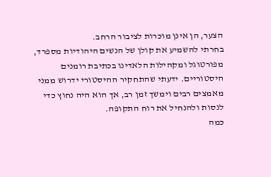הצער, הן אינן מוכרות לציבור הרחב.
בחרתי להשמיע את קולן של הנשים היהודיות מספרד, מפורטוגל ומקהילות הלאדינו בכתיבת רומנים היסטוריים. ידעתי שהתחקיר ההיסטורי ידרוש ממני מאמצים רבים וימשך זמן רב, אך הוא היה נחוץ כדי לנסות ולהנחיל את רוח התקופה.
כמה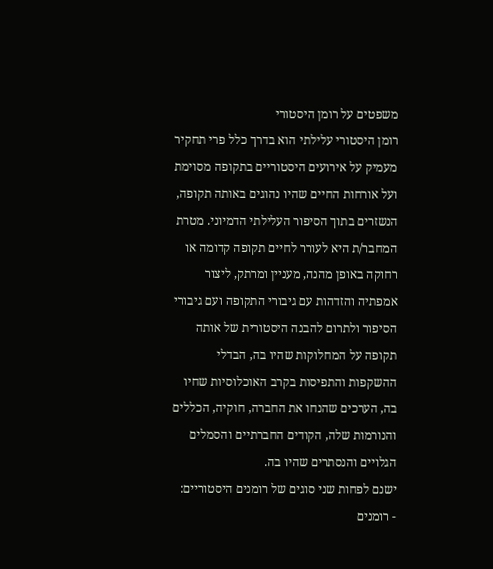משפטים על רומן היסטורי
רומן היסטורי עלילתי הוא בדרך כלל פרי תחקיר מעמיק על אירועים היסטוריים בתקופה מסוימת ועל אורחות החיים שהיו נהוגים באותה תקופה, הנשזרים בתוך הסיפור העלילתי הדמיוני. מטרת המחבר/ת היא לעורר לחיים תקופה קדומה או רחוקה באופן מהנה, מעניין ומרתק, ליצור אמפתיה והזדהות עם גיבורי התקופה ועם גיבורי הסיפור ולתרום להבנה היסטורית של אותה תקופה על המחלוקות שהיו בה, הבדלי ההשקפות והתפיסות בקרב האוכלוסיות שחיו בה, הערכים שהנחו את החברה, חוקיה, הכללים והנורמות שלה, הקודים החברתיים והסמלים הגלויים והנסתרים שהיו בה.
ישנם לפחות שני סוגים של רומנים היסטוריים:
- רומנים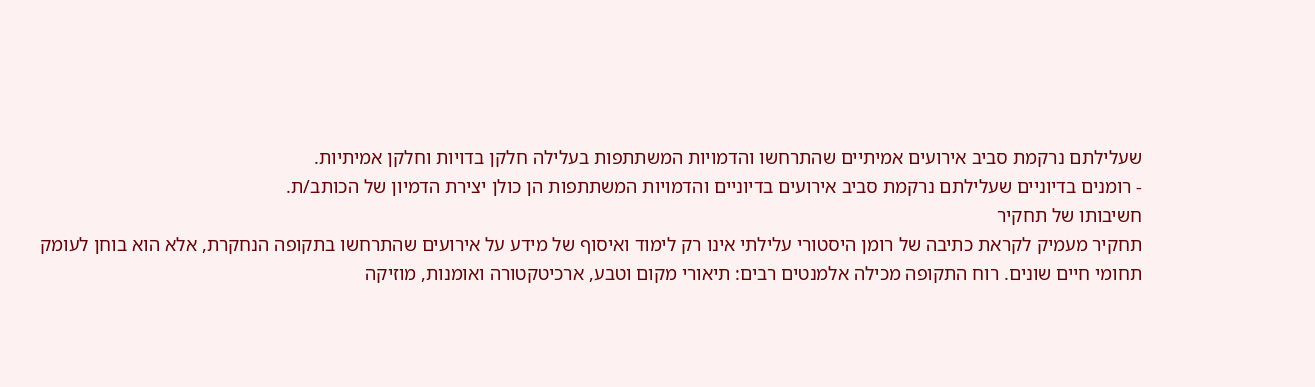שעלילתם נרקמת סביב אירועים אמיתיים שהתרחשו והדמויות המשתתפות בעלילה חלקן בדויות וחלקן אמיתיות.
- רומנים בדיוניים שעלילתם נרקמת סביב אירועים בדיוניים והדמויות המשתתפות הן כולן יצירת הדמיון של הכותב/ת.
חשיבותו של תחקיר
תחקיר מעמיק לקראת כתיבה של רומן היסטורי עלילתי אינו רק לימוד ואיסוף של מידע על אירועים שהתרחשו בתקופה הנחקרת, אלא הוא בוחן לעומק תחומי חיים שונים. רוח התקופה מכילה אלמנטים רבים: תיאורי מקום וטבע, ארכיטקטורה ואומנות, מוזיקה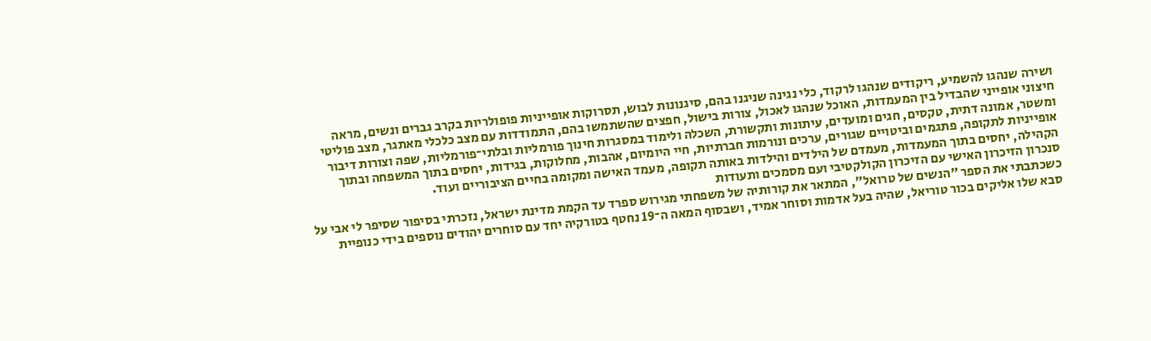ושירה שנהגו להשמיע, ריקודים שנהגו לרקוד, כלי נגינה שניגנו בהם, סיגנונות לבוש, תסרוקות אופייניות פופולריות בקרב גברים ונשים, מראה חיצוני אופייני שהבדיל בין המעמדות, האוכל שנהגו לאכול, צורות בישול, חפצים שהשתמשו בהם, התמודדות עם מצב כלכלי מאתגר, מצב פוליטי ומשטר, אמונה דתית, טקסים, חגים ומועדים, עיתונות ותקשורת, השכלה ולימוד במסגרות חינוך פורמליות ובלתי־פורמליות, שפה וצורות דיבור אופייניות לתקופה, פתגמים וביטויים שגורים, ערכים ונורמות חברתיות, חיי היומיום, אהבות, מחלוקות, בגידות, יחסים בתוך המשפחה ובתוך הקהילה, יחסים בתוך המעמדות, מעמדם של הילדים והילדות באותה תקופה, מעמד האישה ומקומה בחיים הציבוריים ועוד.
סנכרון הזיכרון האישי עם הזיכרון הקולקטיבי ועם מסמכים ותעודות
כשכתבתי את הספר "הנשים של טרואל", המתאר את קורותיה של משפחתי מגירוש ספרד עד הקמת מדינת ישראל, נזכרתי בסיפור שסיפר לי אבי על סבא שלו אליקים בכור טוריאל, שהיה בעל אדמות וסוחר אמיד, ושבסוף המאה ה־19 נחטף בטורקיה יחד עם סוחרים יהודים נוספים בידי כנופיית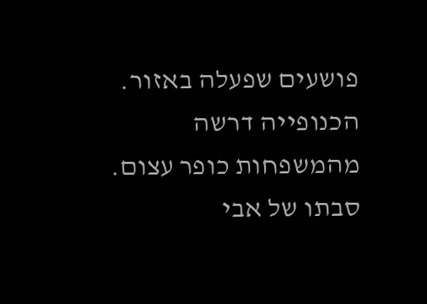פושעים שפעלה באזור. הכנופייה דרשה מהמשפחות כופר עצום. סבתו של אבי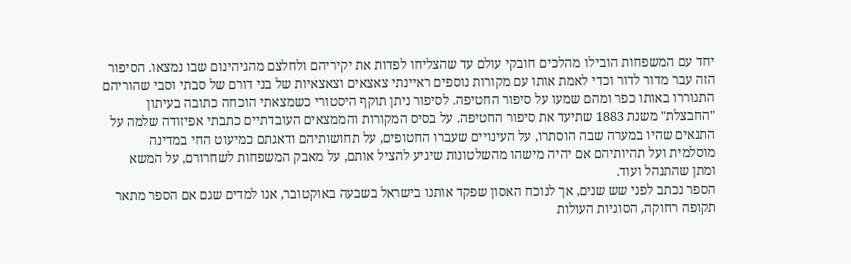יחד עם המשפחות הובילו מהלכים חובקי עולם עד שהצליחו לפדות את יקיריהם ולחלצם מהגיהינום שבו נמצאו. הסיפור הזה עבר מדור לדור וכדי לאמת אותו עם מקורות נוספים ראיינתי צאצאים וצאצאיות של בני דורם של סבתי וסבי שהוריהם התגוררו באותו כפר ומהם שמעו על סיפור החטיפה. לסיפור ניתן תוקף היסטורי כשמצאתי הוכחה כתובה בעיתון "החבצלת" משנת 1883 שתיעד את סיפור החטיפה. על בסיס המקורות והממצאים העובדתיים כתבתי אפיזודה שלמה על התנאים שהיו במערה שבה הוסתרו, על העינויים שעברו החטופים, על תחושותיהם ודאגתם כמיעוט החי במדינה מוסלמית ועל תהיותיהם אם יהיה מישהו מהשלטונות שיגיע להציל אותם, על מאבק המשפחות לשחרורם, על המשא ומתן שהתנהל ועוד.
הספר נכתב לפני שש שנים, אך לנוכח האסון שפקד אותנו בישראל בשבעה באוקטובר, אנו למדים שגם אם הספר מתאר תקופה רחוקה, הסוגיות העולות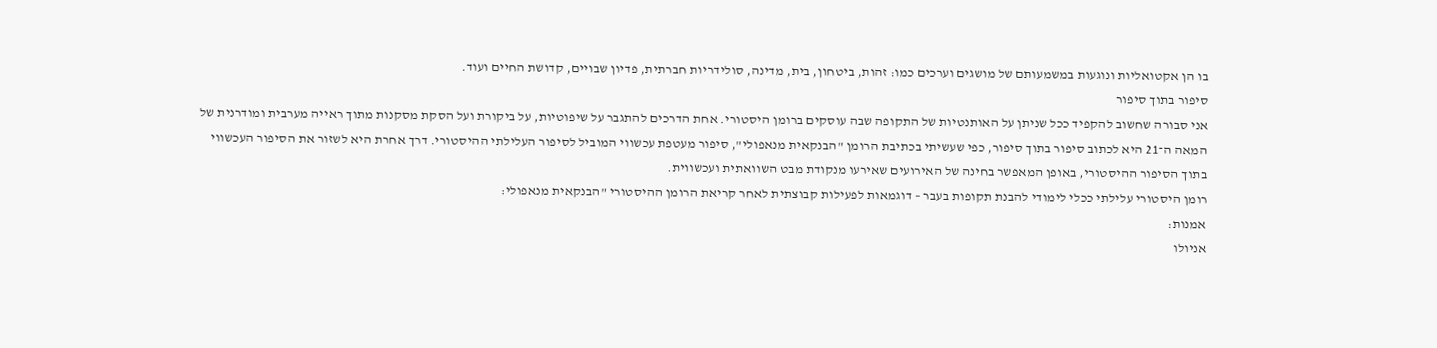בו הן אקטואליות ונוגעות במשמעותם של מושגים וערכים כמו: זהות, ביטחון, בית, מדינה, סולידריות חברתית, פדיון שבויים, קדושת החיים ועוד.
סיפור בתוך סיפור
אני סבורה שחשוב להקפיד ככל שניתן על האותנטיות של התקופה שבה עוסקים ברומן היסטורי. אחת הדרכים להתגבר על שיפוטיות, על ביקורת ועל הסקת מסקנות מתוך ראייה מערבית ומודרנית של המאה ה־21 היא לכתוב סיפור בתוך סיפור, כפי שעשיתי בכתיבת הרומן "הבנקאית מנאפולי", סיפור מעטפת עכשווי המוביל לסיפור העלילתי ההיסטורי. דרך אחרת היא לשזור את הסיפור העכשווי בתוך הסיפור ההיסטורי, באופן המאפשר בחינה של האירועים שאירעו מנקודת מבט השוואתית ועכשווית.
רומן היסטורי עלילתי ככלי לימודי להבנת תקופות בעבר – דוגמאות לפעילות קבוצתית לאחר קריאת הרומן ההיסטורי "הבנקאית מנאפולי:
אמנות:
אניולו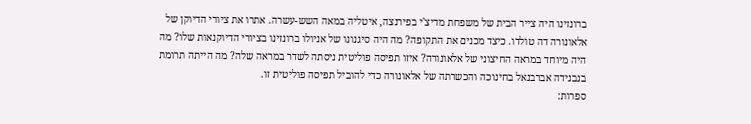ברונזינו היה צייר הבית של משפחת מדיצ'י בפירנצה, איטליה במאה השש-עשרה. אתרו את ציורי הדיוקן של אלאונורה דה טולדו. כיצד מכנים את התקופה? מה היה סיגנונו של אניולו ברונזינו בציורי הדיוקנאות שלו? מה היה מיוחד במראה החיצוני של אלאונורה? איזו תפיסה פוליטית ניסתה לשדר במראה שלה? מה הייתה תרומת בנבנידה אברבנאל בחינוכה והכשרתה של אלאונורה כדי להוביל תפיסה פוליטית זו.
ספרות: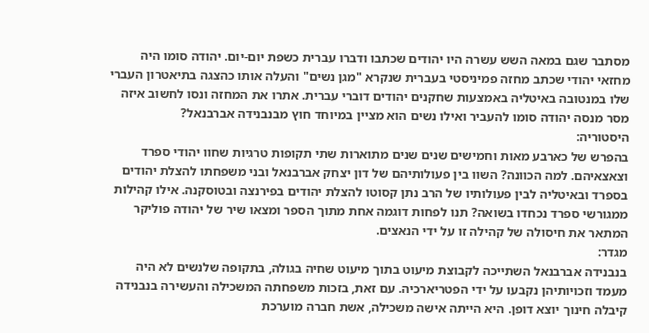מסתבר שגם במאה השש עשרה היו יהודים שכתבו ודברו עברית כשפת יום-יום. יהודה סומו היה מחזאי יהודי שכתב מחזה פמיניסטי בעברית שנקרא "מגן נשים" והעלה אותו כהצגה בתיאטרון העברי שלו במנטובה באיטליה באמצעות שחקנים יהודים דוברי עברית. אתרו את המחזה ונסו לחשוב איזה מסר מנסה יהודה סומו להעביר ואילו נשים הוא מציין במיוחד חוץ מבנבנידה אברבנאל?
היסטוריה:
בהפרש של כארבע מאות וחמישים שנים שנים מתוארות שתי תקופות טרגיות שחוו יהודי ספרד וצאצאיהם. למה הכוונה? השוו בין פעולותיהם של דון יצחק אברבנאל ובני משפחתו להצלת יהודים בספרד ובאיטליה לבין פעולותיו של הרב נתן קסוטו להצלת יהודים בפירנצה ובטוסקנה. אילו קהילות ממגורשי ספרד נכחדו בשואה? תנו לפחות דוגמה אחת מתוך הספר ומצאו שיר של יהודה פוליקר המתאר את חיסולה של קהילה זו על ידי הנאצים.
מגדר:
בנבנידה אברבנאל השתייכה לקבוצת מיעוט בתוך מיעוט שחיה בגולה, בתקופה שלנשים לא היה מעמד וזכויותיהן נקבעו על ידי הפטריארכיה. עם זאת, בזכות משפחתה המשכילה והעשירה בנבנידה קיבלה חינוך יוצא דופן. היא הייתה אישה משכילה, אשת חברה מוערכת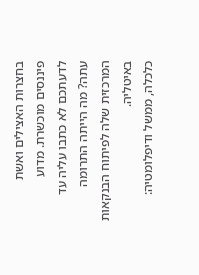בחצרות האצילים ואשת פיננסים מוכשרת. מדוע לדעתכם לא כתבו עליה עד עתה? מה הייתה התרומה המרכזית שלה לפיתוח הבנקאות באיטליה.
כלכלה, ממשל ודיפלומטיה: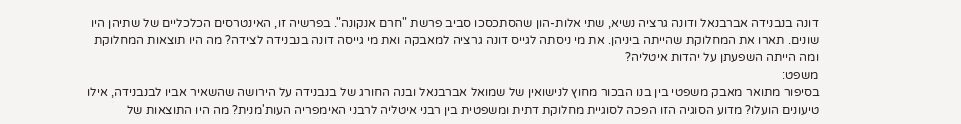דונה בנבנידה אברבנאל ודונה גרציה נשיא, שתי אלות-הון שהסתכסכו סביב פרשת "חרם אנקונה". בפרשיה זו, האינטרסים הכלכליים של שתיהן היו שונים. תארו את המחלוקת שהייתה ביניהן. את מי ניסתה לגייס דונה גרציה למאבקה ואת מי גייסה דונה בנבנידה לצידה? מה היו תוצאות המחלוקת ומה הייתה השפעתן על יהדות איטליה?
משפט:
בסיפור מתואר מאבק משפטי בין בנו הבכור מחוץ לנישואין של שמואל אברבנאל ובנה החורג של בנבנידה על הירושה שהשאיר אביו לבנבנידה, אילו טיעונים הועלו? מדוע הסוגיה הזו הפכה לסוגיית מחלוקת דתית ומשפטית בין רבני איטליה לרבני האימפריה העות'מנית? מה היו התוצאות של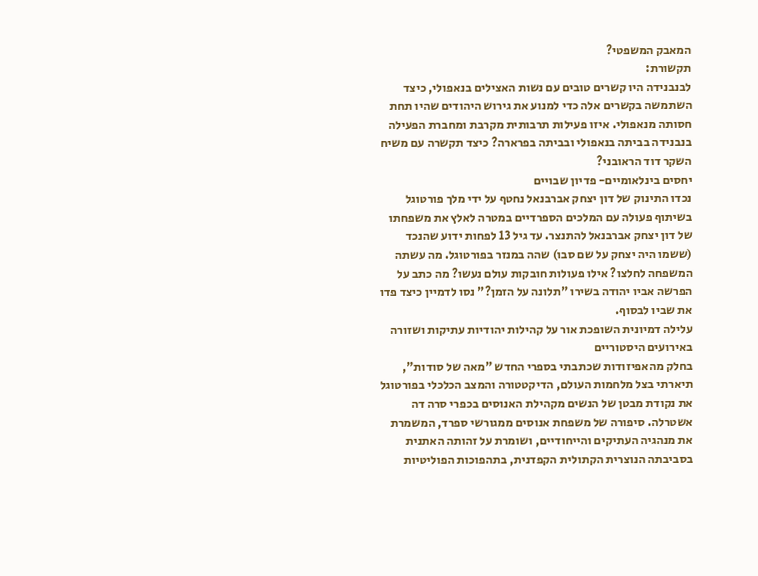המאבק המשפטי?
תקשורת:
לבנבנידה היו קשרים טובים עם נשות האצילים בנאפולי, כיצד השתמשה בקשרים אלה כדי למנוע את גירוש היהודים שהיו תחת חסותה מנאפולי. איזו פעילות תרבותית מקרבת ומחברת הפעילה בנבנידה בביתה בנאפולי ובביתה בפרארה? כיצד תקשרה עם משיח השקר דוד הראובני?
יחסים בינלאומיים- פדיון שבויים
נכדו התינוק של דון יצחק אברבנאל נחטף על ידי מלך פורטוגל בשיתוף פעולה עם המלכים הספרדיים במטרה לאלץ את משפחתו של דון יצחק אברבנאל להתנצר. עד גיל 13 לפחות ידוע שהנכד (ששמו היה יצחק על שם סבו) שהה במנזר בפורטוגל. מה עשתה המשפחה לחלצו? אילו פעולות חובקות עולם נעשו? מה כתב על הפרשה אביו יהודה בשירו "תלונה על הזמן?" נסו לדמיין כיצד פדו את שביו לבסוף.
עלילה דמיונית השופכת אור על קהילות יהודיות עתיקות ושזורה באירועים היסטוריים
בחלק מהאפיזודות שכתבתי בספרי החדש "מאה של סודות", תיארתי בצל מלחמות העולם, הדיקטטורה והמצב הכלכלי בפורטוגל את נקודת מבטן של הנשים מקהילת האנוסים בכפרי סרה דה אשטרלה. סיפורה של משפחת אנוסים ממגורשי ספרד, המשמרת את מנהגיה העתיקים והייחודיים, ושומרת על זהותה האתנית בסביבתה הנוצרית הקתולית הקפדנית, בתהפוכות הפוליטיות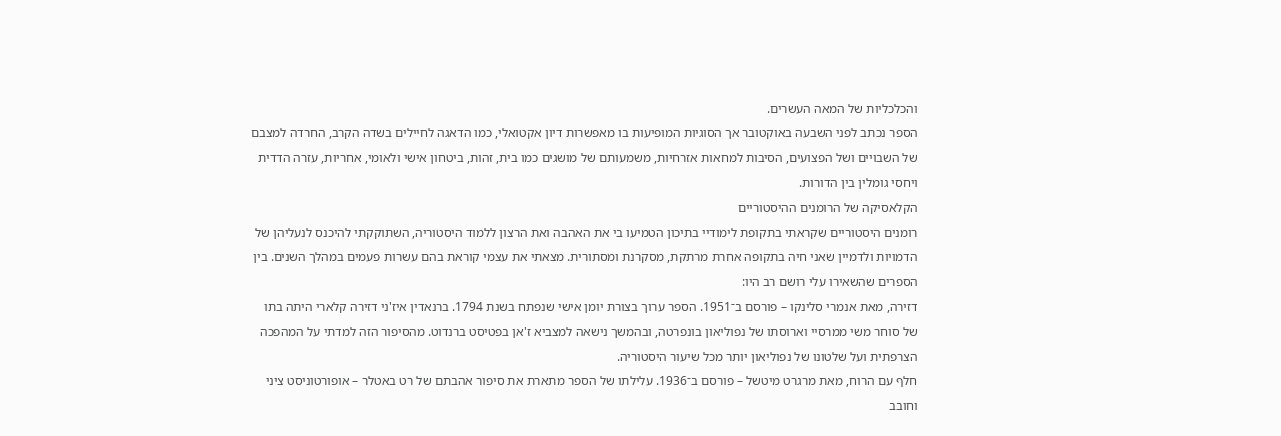והכלכליות של המאה העשרים.
הספר נכתב לפני השבעה באוקטובר אך הסוגיות המופיעות בו מאפשרות דיון אקטואלי, כמו הדאגה לחיילים בשדה הקרב, החרדה למצבם של השבויים ושל הפצועים, הסיבות למחאות אזרחיות, משמעותם של מושגים כמו בית, זהות, ביטחון אישי ולאומי, אחריות, עזרה הדדית ויחסי גומלין בין הדורות.
הקלאסיקה של הרומנים ההיסטוריים
רומנים היסטוריים שקראתי בתקופת לימודיי בתיכון הטמיעו בי את האהבה ואת הרצון ללמוד היסטוריה, השתוקקתי להיכנס לנעליהן של הדמויות ולדמיין שאני חיה בתקופה אחרת מרתקת, מסקרנת ומסתורית. מצאתי את עצמי קוראת בהם עשרות פעמים במהלך השנים. בין הספרים שהשאירו עלי רושם רב היו:
דזירה, מאת אנמרי סלינקו – פורסם ב־1951. הספר ערוך בצורת יומן אישי שנפתח בשנת 1794. ברנאדין איז'ני דזירה קלארי היתה בתו של סוחר משי ממרסיי וארוסתו של נפוליאון בונפרטה, ובהמשך נישאה למצביא ז'אן בפטיסט ברנדוט. מהסיפור הזה למדתי על המהפכה הצרפתית ועל שלטונו של נפוליאון יותר מכל שיעור היסטוריה.
חלף עם הרוח, מאת מרגרט מיטשל – פורסם ב־1936. עלילתו של הספר מתארת את סיפור אהבתם של רט באטלר – אופורטוניסט ציני וחובב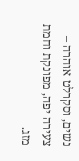נשים, וסקרלט אוהרה – צעירה יפה, מפונקת וחמת מזג.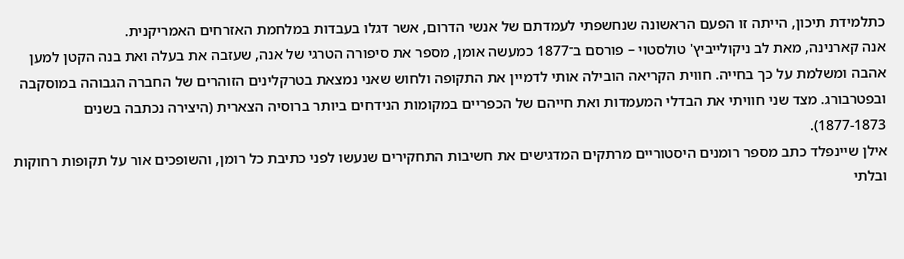כתלמידת תיכון, הייתה זו הפעם הראשונה שנחשפתי לעמדתם של אנשי הדרום, אשר דגלו בעבדות במלחמת האזרחים האמריקנית.
אנה קארנינה, מאת לב ניקולייביץ' טולסטוי – פורסם ב־1877 כמעשה אומן, מספר את סיפורה הטרגי של אנה, שעזבה את בעלה ואת בנה הקטן למען אהבה ומשלמת על כך בחייה. חווית הקריאה הובילה אותי לדמיין את התקופה ולחוש שאני נמצאת בטרקלינים הזוהרים של החברה הגבוהה במוסקבה ובפטרבורג. מצד שני חוויתי את הבדלי המעמדות ואת חייהם של הכפריים במקומות הנידחים ביותר ברוסיה הצארית (היצירה נכתבה בשנים 1877-1873).
אילן שיינפלד כתב מספר רומנים היסטוריים מרתקים המדגישים את חשיבות התחקירים שנעשו לפני כתיבת כל רומן, והשופכים אור על תקופות רחוקות ובלתי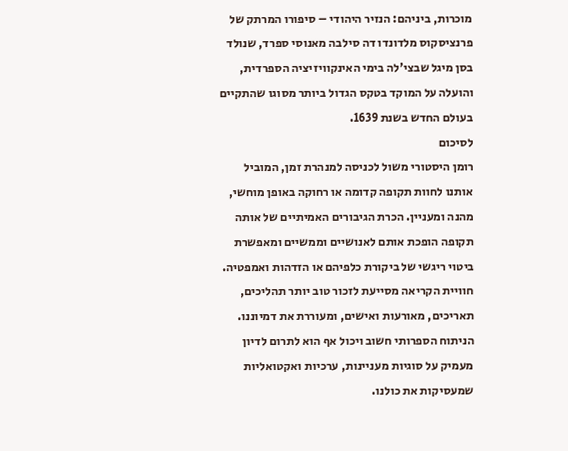מוכרות, ביניהם: הנזיר היהודי – סיפורו המרתק של פרנציסקוס מלדונדו דה סילבה מאנוסי ספרד, שנולד בסן מיגל שבצי'לה בימי האינקוויזיציה הספרדית, והועלה על המוקד בטקס הגדול ביותר מסוגו שהתקיים בעולם החדש בשנת 1639.
לסיכום
רומן היסטורי משול לכניסה למנהרת זמן, המוביל אותנו לחוות תקופה קדומה או רחוקה באופן מוחשי, מהנה ומעניין. הכרת הגיבורים האמיתיים של אותה תקופה הופכת אותם לאנושיים וממשיים ומאפשרת ביטוי ריגשי של ביקורת כלפיהם או הזדהות ואמפטיה. חוויית הקריאה מסייעת לזכור טוב יותר תהליכים, תאריכים, מאורעות ואישים, ומעוררת את דמיוננו. הניתוח הספרותי חשוב ויכול אף הוא לתרום לדיון מעמיק על סוגיות מעניינות, ערכיות ואקטואליות שמעסיקות את כולנו.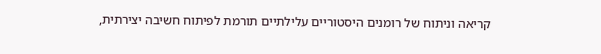קריאה וניתוח של רומנים היסטוריים עלילתיים תורמת לפיתוח חשיבה יצירתית,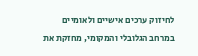לחיזוק ערכים אישיים ולאומיים במרחב הגלובלי והמקומי, מחזקת את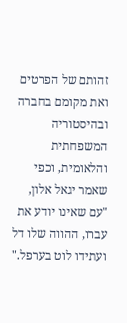זהותם של הפרטים ואת מקומם בחברה ובהיסטוריה המשפחתית והלאומית, וכפי שאמר יגאל אלון, "עם שאינו יודע את עברו, ההווה שלו דל ועתידו לוט בערפל."